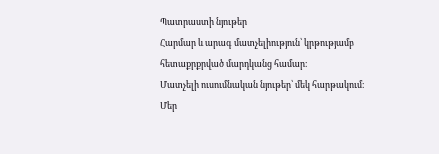Պատրաստի նյութեր
Հարմար և արագ մատչելիություն՝ կրթությամբ հետաքրքրված մարդկանց համար։
Մատչելի ուսումնական նյութեր՝ մեկ հարթակում։
Մեր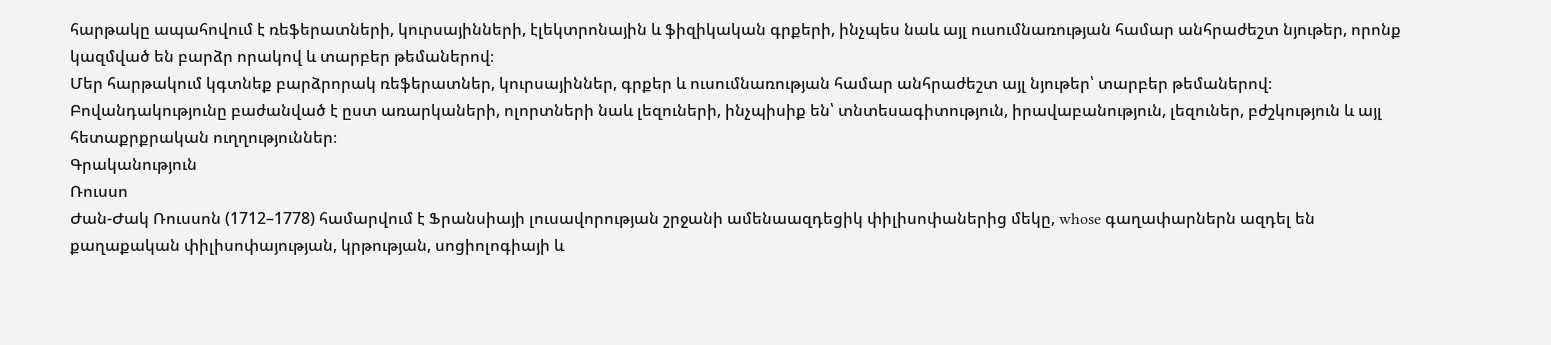հարթակը ապահովում է ռեֆերատների, կուրսայինների, էլեկտրոնային և ֆիզիկական գրքերի, ինչպես նաև այլ ուսումնառության համար անհրաժեշտ նյութեր, որոնք կազմված են բարձր որակով և տարբեր թեմաներով։
Մեր հարթակում կգտնեք բարձրորակ ռեֆերատներ, կուրսայիններ, գրքեր և ուսումնառության համար անհրաժեշտ այլ նյութեր՝ տարբեր թեմաներով։
Բովանդակությունը բաժանված է ըստ առարկաների, ոլորտների նաև լեզուների, ինչպիսիք են՝ տնտեսագիտություն, իրավաբանություն, լեզուներ, բժշկություն և այլ հետաքրքրական ուղղություններ։
Գրականություն
Ռուսսո
Ժան-Ժակ Ռուսսոն (1712–1778) համարվում է Ֆրանսիայի լուսավորության շրջանի ամենաազդեցիկ փիլիսոփաներից մեկը, whose գաղափարներն ազդել են քաղաքական փիլիսոփայության, կրթության, սոցիոլոգիայի և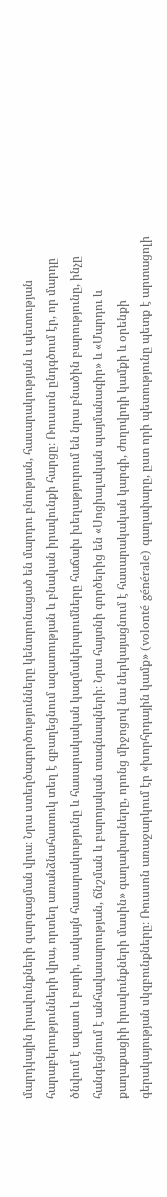մարդկային իրավունքների զարգացման վրա։ Նրա ստեղծագործությունները կենտրոնացած են մարդու բնության, հասարակության և պետության հարաբերությունների վրա, որտեղ առանձնահատուկ տեղ է զբաղեցնում ազատության և բնական իրավունքի հարցը։ Ռուսսոն ընդգծում էր, որ մարդը ծնվում է ազատ և բարի, սակայն հասարակությունը և հասարակական կազմակերպումները հաճախ խեղաթյուրում են նրա բնածին բարությունը, ինչը հանգեցնում է անհավասարության, ճնշման և բարոյական տագնապների։ Նրա հայտնի գործերից են «Սոցիալական պայմանագիր» և «Մարդու և քաղաքացիի իրավունքների մասին» գաղափարները, որոնց միջոցով նա ներկայացնում է հասարակական կարգի, ժողովրդի կամքի և օրենքի գերակայության սկզբունքները։ Ռուսսոն առաջարկում էր «խորհրդային կամք» (volonté générale) գաղափարը, ըստ որի պետությունը պետք է արտացոլի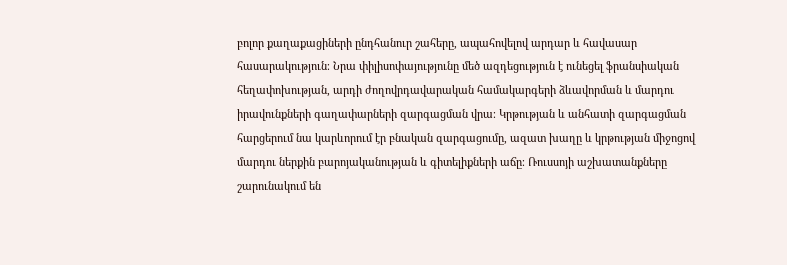բոլոր քաղաքացիների ընդհանուր շահերը, ապահովելով արդար և հավասար հասարակություն։ Նրա փիլիսոփայությունը մեծ ազդեցություն է ունեցել ֆրանսիական հեղափոխության, արդի ժողովրդավարական համակարգերի ձևավորման և մարդու իրավունքների գաղափարների զարգացման վրա։ Կրթության և անհատի զարգացման հարցերում նա կարևորում էր բնական զարգացումը, ազատ խաղը և կրթության միջոցով մարդու ներքին բարոյականության և գիտելիքների աճը։ Ռուսսոյի աշխատանքները շարունակում են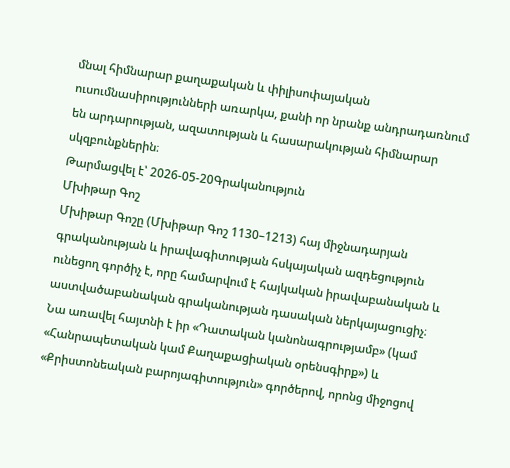մնալ հիմնարար քաղաքական և փիլիսոփայական ուսումնասիրությունների առարկա, քանի որ նրանք անդրադառնում են արդարության, ազատության և հասարակության հիմնարար սկզբունքներին։
Թարմացվել է՝ 2026-05-20Գրականություն
Մխիթար Գոշ
Մխիթար Գոշը (Մխիթար Գոշ 1130–1213) հայ միջնադարյան գրականության և իրավագիտության հսկայական ազդեցություն ունեցող գործիչ է, որը համարվում է հայկական իրավաբանական և աստվածաբանական գրականության դասական ներկայացուցիչ։ Նա առավել հայտնի է իր «Դատական կանոնագրությամբ» (կամ «Հանրապետական կամ Քաղաքացիական օրենսգիրք») և «Քրիստոնեական բարոյագիտություն» գործերով, որոնց միջոցով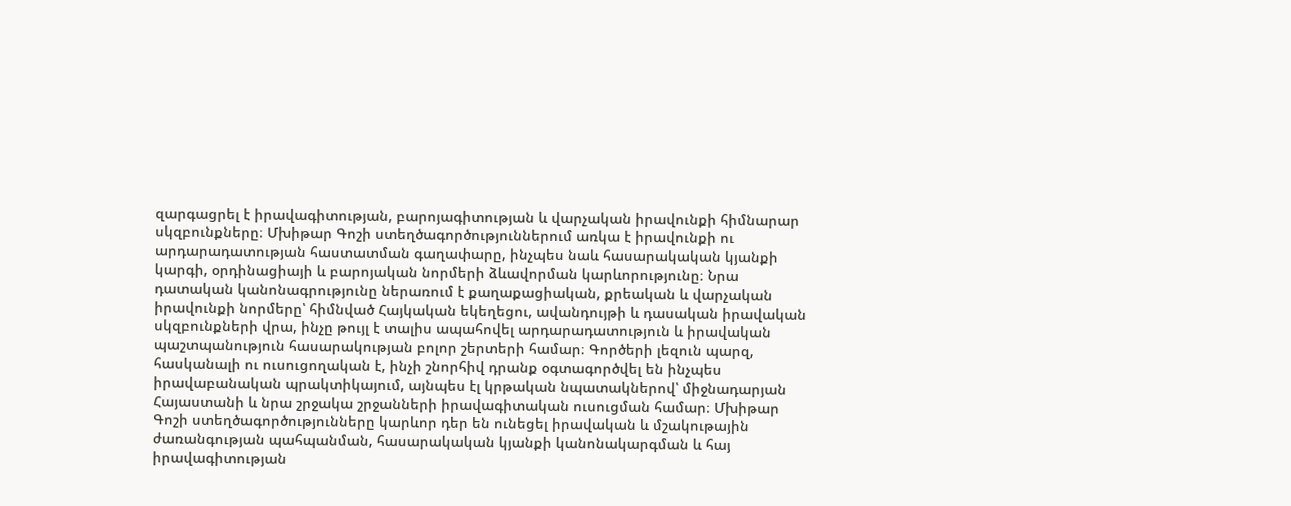զարգացրել է իրավագիտության, բարոյագիտության և վարչական իրավունքի հիմնարար սկզբունքները։ Մխիթար Գոշի ստեղծագործություններում առկա է իրավունքի ու արդարադատության հաստատման գաղափարը, ինչպես նաև հասարակական կյանքի կարգի, օրդինացիայի և բարոյական նորմերի ձևավորման կարևորությունը։ Նրա դատական կանոնագրությունը ներառում է քաղաքացիական, քրեական և վարչական իրավունքի նորմերը՝ հիմնված Հայկական եկեղեցու, ավանդույթի և դասական իրավական սկզբունքների վրա, ինչը թույլ է տալիս ապահովել արդարադատություն և իրավական պաշտպանություն հասարակության բոլոր շերտերի համար։ Գործերի լեզուն պարզ, հասկանալի ու ուսուցողական է, ինչի շնորհիվ դրանք օգտագործվել են ինչպես իրավաբանական պրակտիկայում, այնպես էլ կրթական նպատակներով՝ միջնադարյան Հայաստանի և նրա շրջակա շրջանների իրավագիտական ուսուցման համար։ Մխիթար Գոշի ստեղծագործությունները կարևոր դեր են ունեցել իրավական և մշակութային ժառանգության պահպանման, հասարակական կյանքի կանոնակարգման և հայ իրավագիտության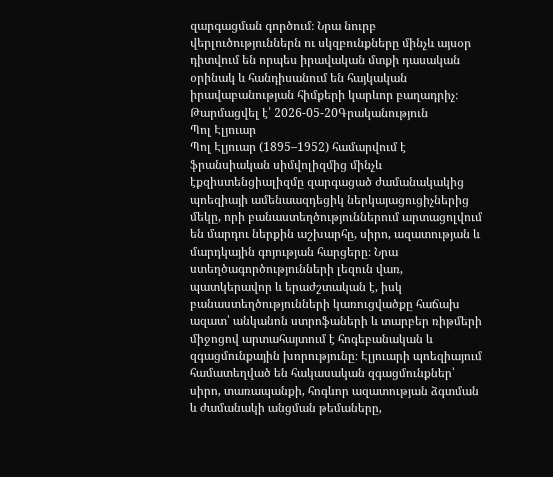զարգացման գործում։ Նրա նուրբ վերլուծություններն ու սկզբունքները մինչև այսօր դիտվում են որպես իրավական մտքի դասական օրինակ և հանդիսանում են հայկական իրավաբանության հիմքերի կարևոր բաղադրիչ։
Թարմացվել է՝ 2026-05-20Գրականություն
Պոլ Էլյուար
Պոլ Էլյուար (1895–1952) համարվում է ֆրանսիական սիմվոլիզմից մինչև էքզիստենցիալիզմը զարգացած ժամանակակից պոեզիայի ամենաազդեցիկ ներկայացուցիչներից մեկը, որի բանաստեղծություններում արտացոլվում են մարդու ներքին աշխարհը, սիրո, ազատության և մարդկային գոյության հարցերը։ Նրա ստեղծագործությունների լեզուն վառ, պատկերավոր և երաժշտական է, իսկ բանաստեղծությունների կառուցվածքը հաճախ ազատ՝ անկանոն ստրոֆաների և տարբեր ռիթմերի միջոցով արտահայտում է հոգեբանական և զգացմունքային խորությունը։ Էլյուարի պոեզիայում համատեղված են հակասական զգացմունքներ՝ սիրո, տառապանքի, հոգևոր ազատության ձգտման և ժամանակի անցման թեմաները,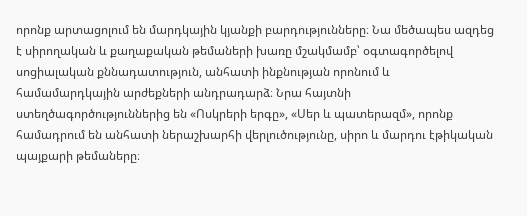որոնք արտացոլում են մարդկային կյանքի բարդությունները։ Նա մեծապես ազդեց է սիրողական և քաղաքական թեմաների խառը մշակմամբ՝ օգտագործելով սոցիալական քննադատություն, անհատի ինքնության որոնում և համամարդկային արժեքների անդրադարձ։ Նրա հայտնի ստեղծագործություններից են «Ոսկրերի երգը», «Սեր և պատերազմ», որոնք համադրում են անհատի ներաշխարհի վերլուծությունը, սիրո և մարդու էթիկական պայքարի թեմաները։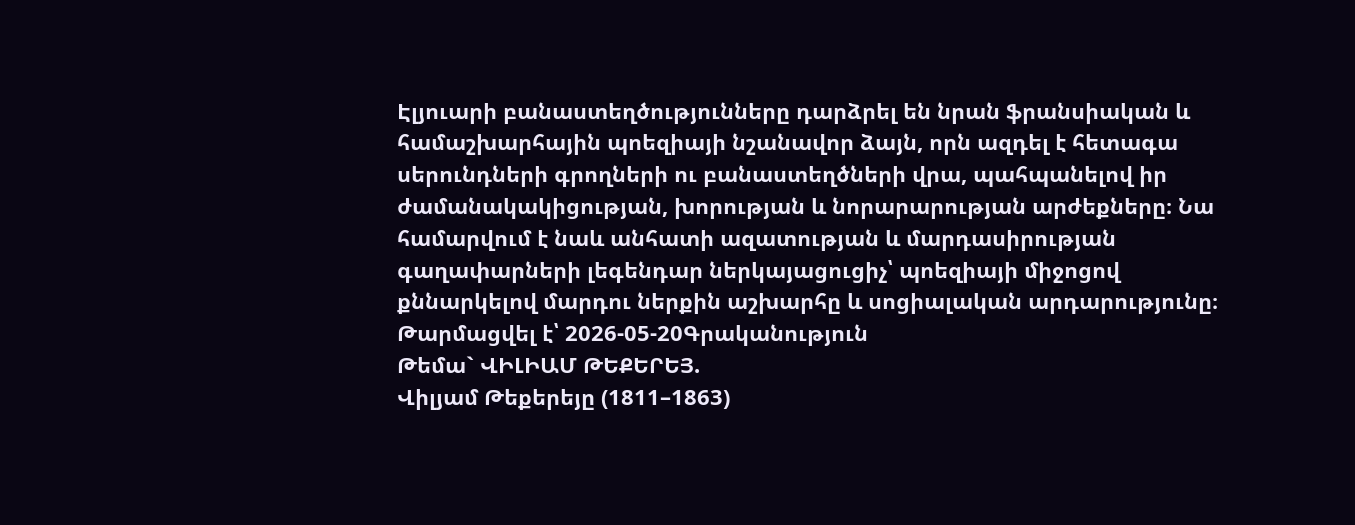Էլյուարի բանաստեղծությունները դարձրել են նրան ֆրանսիական և համաշխարհային պոեզիայի նշանավոր ձայն, որն ազդել է հետագա սերունդների գրողների ու բանաստեղծների վրա, պահպանելով իր ժամանակակիցության, խորության և նորարարության արժեքները։ Նա համարվում է նաև անհատի ազատության և մարդասիրության գաղափարների լեգենդար ներկայացուցիչ՝ պոեզիայի միջոցով քննարկելով մարդու ներքին աշխարհը և սոցիալական արդարությունը։
Թարմացվել է՝ 2026-05-20Գրականություն
Թեմա` ՎԻԼԻԱՄ ԹԵՔԵՐԵՅ.
Վիլյամ Թեքերեյը (1811–1863)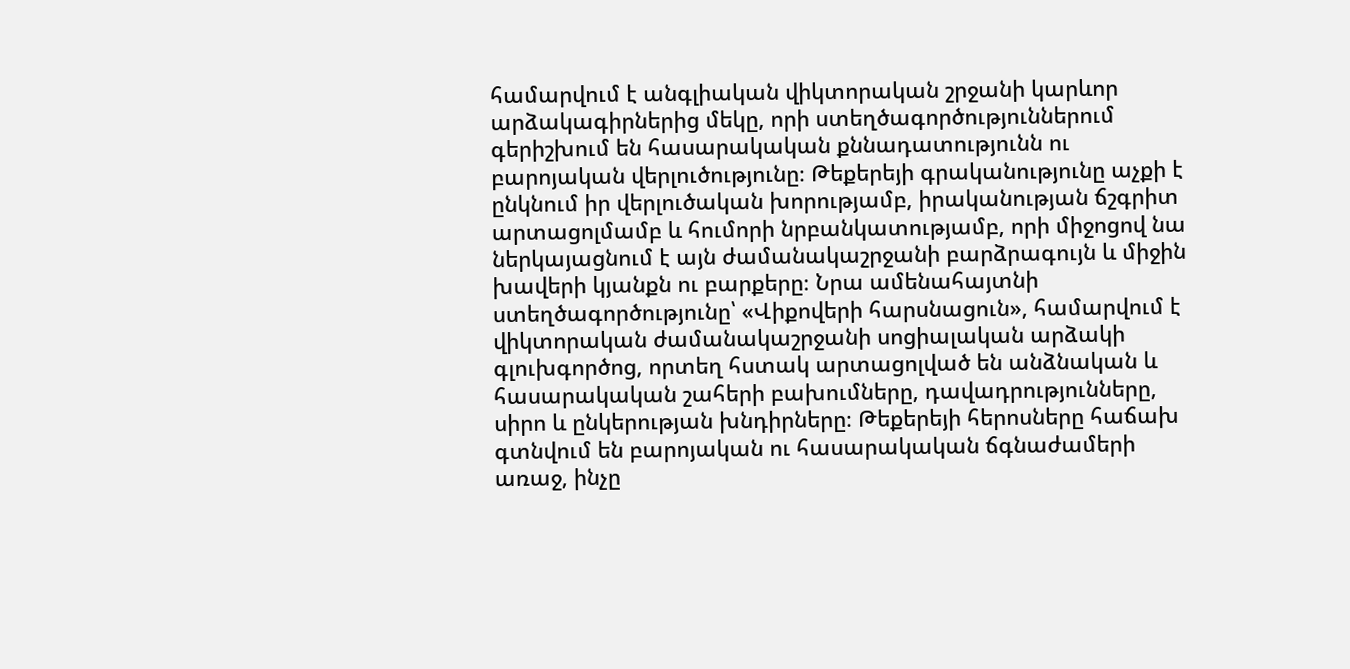համարվում է անգլիական վիկտորական շրջանի կարևոր արձակագիրներից մեկը, որի ստեղծագործություններում գերիշխում են հասարակական քննադատությունն ու բարոյական վերլուծությունը։ Թեքերեյի գրականությունը աչքի է ընկնում իր վերլուծական խորությամբ, իրականության ճշգրիտ արտացոլմամբ և հումորի նրբանկատությամբ, որի միջոցով նա ներկայացնում է այն ժամանակաշրջանի բարձրագույն և միջին խավերի կյանքն ու բարքերը։ Նրա ամենահայտնի ստեղծագործությունը՝ «Վիքովերի հարսնացուն», համարվում է վիկտորական ժամանակաշրջանի սոցիալական արձակի գլուխգործոց, որտեղ հստակ արտացոլված են անձնական և հասարակական շահերի բախումները, դավադրությունները, սիրո և ընկերության խնդիրները։ Թեքերեյի հերոսները հաճախ գտնվում են բարոյական ու հասարակական ճգնաժամերի առաջ, ինչը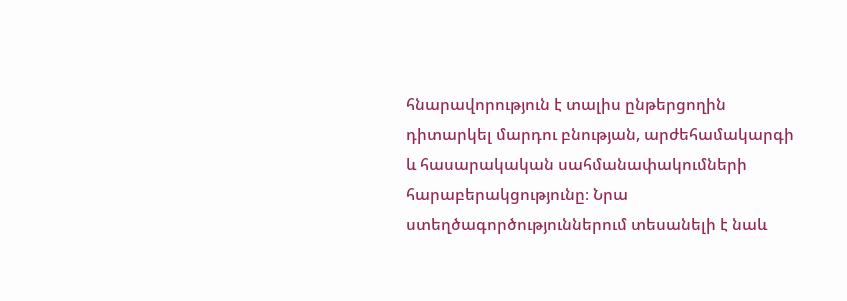հնարավորություն է տալիս ընթերցողին դիտարկել մարդու բնության, արժեհամակարգի և հասարակական սահմանափակումների հարաբերակցությունը։ Նրա ստեղծագործություններում տեսանելի է նաև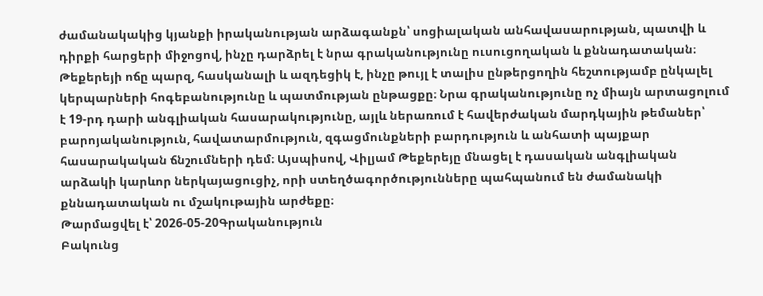ժամանակակից կյանքի իրականության արձագանքն՝ սոցիալական անհավասարության, պատվի և դիրքի հարցերի միջոցով, ինչը դարձրել է նրա գրականությունը ուսուցողական և քննադատական։ Թեքերեյի ոճը պարզ, հասկանալի և ազդեցիկ է, ինչը թույլ է տալիս ընթերցողին հեշտությամբ ընկալել կերպարների հոգեբանությունը և պատմության ընթացքը։ Նրա գրականությունը ոչ միայն արտացոլում է 19-րդ դարի անգլիական հասարակությունը, այլև ներառում է հավերժական մարդկային թեմաներ՝ բարոյականություն, հավատարմություն, զգացմունքների բարդություն և անհատի պայքար հասարակական ճնշումների դեմ։ Այսպիսով, Վիլյամ Թեքերեյը մնացել է դասական անգլիական արձակի կարևոր ներկայացուցիչ, որի ստեղծագործությունները պահպանում են ժամանակի քննադատական ու մշակութային արժեքը։
Թարմացվել է՝ 2026-05-20Գրականություն
Բակունց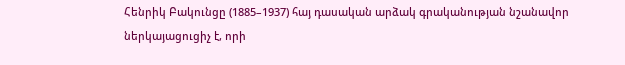Հենրիկ Բակունցը (1885–1937) հայ դասական արձակ գրականության նշանավոր ներկայացուցիչ է, որի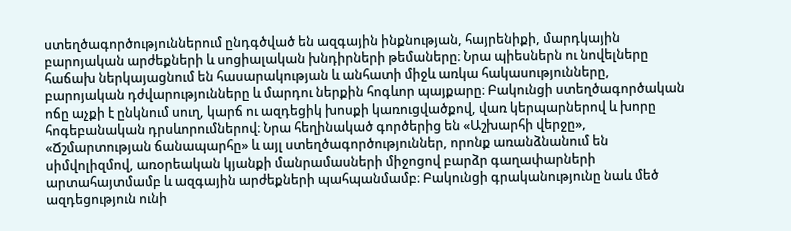ստեղծագործություններում ընդգծված են ազգային ինքնության, հայրենիքի, մարդկային բարոյական արժեքների և սոցիալական խնդիրների թեմաները։ Նրա պիեսներն ու նովելները հաճախ ներկայացնում են հասարակության և անհատի միջև առկա հակասությունները, բարոյական դժվարությունները և մարդու ներքին հոգևոր պայքարը։ Բակունցի ստեղծագործական ոճը աչքի է ընկնում սուղ, կարճ ու ազդեցիկ խոսքի կառուցվածքով, վառ կերպարներով և խորը հոգեբանական դրսևորումներով։ Նրա հեղինակած գործերից են «Աշխարհի վերջը», «Ճշմարտության ճանապարհը» և այլ ստեղծագործություններ, որոնք առանձնանում են սիմվոլիզմով, առօրեական կյանքի մանրամասների միջոցով բարձր գաղափարների արտահայտմամբ և ազգային արժեքների պահպանմամբ։ Բակունցի գրականությունը նաև մեծ ազդեցություն ունի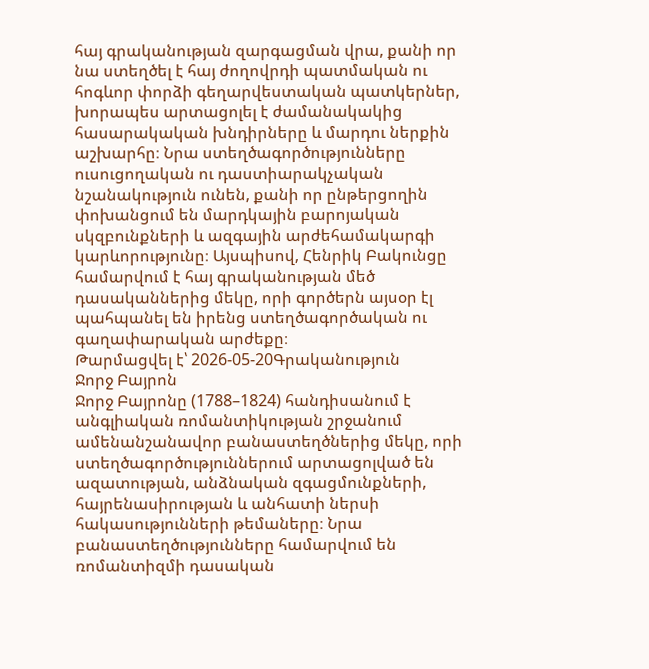հայ գրականության զարգացման վրա, քանի որ նա ստեղծել է հայ ժողովրդի պատմական ու հոգևոր փորձի գեղարվեստական պատկերներ, խորապես արտացոլել է ժամանակակից հասարակական խնդիրները և մարդու ներքին աշխարհը։ Նրա ստեղծագործությունները ուսուցողական ու դաստիարակչական նշանակություն ունեն, քանի որ ընթերցողին փոխանցում են մարդկային բարոյական սկզբունքների և ազգային արժեհամակարգի կարևորությունը։ Այսպիսով, Հենրիկ Բակունցը համարվում է հայ գրականության մեծ դասականներից մեկը, որի գործերն այսօր էլ պահպանել են իրենց ստեղծագործական ու գաղափարական արժեքը։
Թարմացվել է՝ 2026-05-20Գրականություն
Ջորջ Բայրոն
Ջորջ Բայրոնը (1788–1824) հանդիսանում է անգլիական ռոմանտիկության շրջանում ամենանշանավոր բանաստեղծներից մեկը, որի ստեղծագործություններում արտացոլված են ազատության, անձնական զգացմունքների, հայրենասիրության և անհատի ներսի հակասությունների թեմաները։ Նրա բանաստեղծությունները համարվում են ռոմանտիզմի դասական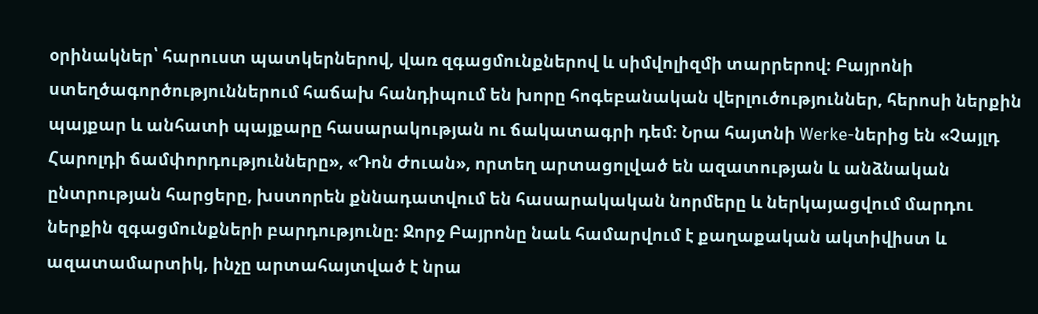օրինակներ՝ հարուստ պատկերներով, վառ զգացմունքներով և սիմվոլիզմի տարրերով։ Բայրոնի ստեղծագործություններում հաճախ հանդիպում են խորը հոգեբանական վերլուծություններ, հերոսի ներքին պայքար և անհատի պայքարը հասարակության ու ճակատագրի դեմ։ Նրա հայտնի Werke-ներից են «Չայլդ Հարոլդի ճամփորդությունները», «Դոն Ժուան», որտեղ արտացոլված են ազատության և անձնական ընտրության հարցերը, խստորեն քննադատվում են հասարակական նորմերը և ներկայացվում մարդու ներքին զգացմունքների բարդությունը։ Ջորջ Բայրոնը նաև համարվում է քաղաքական ակտիվիստ և ազատամարտիկ, ինչը արտահայտված է նրա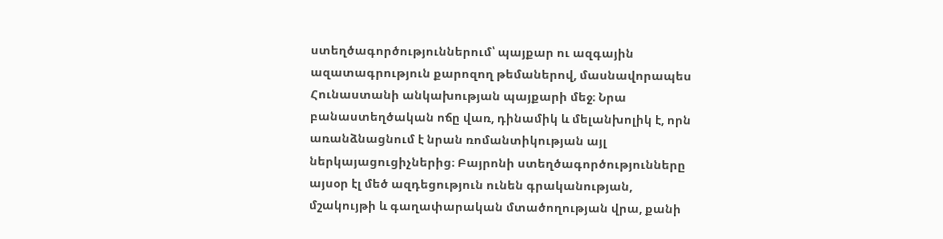ստեղծագործություններում՝ պայքար ու ազգային ազատագրություն քարոզող թեմաներով, մասնավորապես Հունաստանի անկախության պայքարի մեջ։ Նրա բանաստեղծական ոճը վառ, դինամիկ և մելանխոլիկ է, որն առանձնացնում է նրան ռոմանտիկության այլ ներկայացուցիչներից։ Բայրոնի ստեղծագործությունները այսօր էլ մեծ ազդեցություն ունեն գրականության, մշակույթի և գաղափարական մտածողության վրա, քանի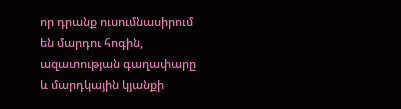որ դրանք ուսումնասիրում են մարդու հոգին, ազատության գաղափարը և մարդկային կյանքի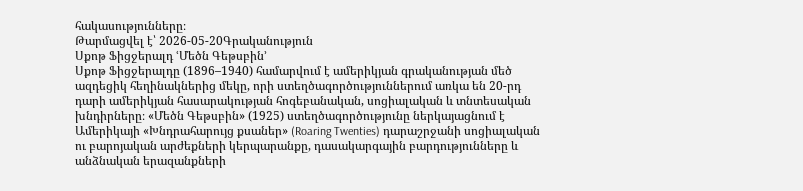հակասությունները։
Թարմացվել է՝ 2026-05-20Գրականություն
Սքոթ Ֆիցջերալդ ՙՄեծն Գեթսբին՚
Սքոթ Ֆիցջերալդը (1896–1940) համարվում է ամերիկյան գրականության մեծ ազդեցիկ հեղինակներից մեկը, որի ստեղծագործություններում առկա են 20-րդ դարի ամերիկյան հասարակության հոգեբանական, սոցիալական և տնտեսական խնդիրները։ «Մեծն Գեթսբին» (1925) ստեղծագործությունը ներկայացնում է Ամերիկայի «Խնդրահարույց քսաներ» (Roaring Twenties) դարաշրջանի սոցիալական ու բարոյական արժեքների կերպարանքը, դասակարգային բարդությունները և անձնական երազանքների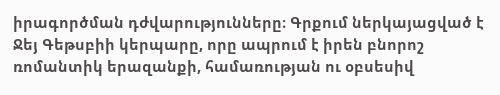իրագործման դժվարությունները։ Գրքում ներկայացված է Ջեյ Գեթսբիի կերպարը, որը ապրում է իրեն բնորոշ ռոմանտիկ երազանքի, համառության ու օբսեսիվ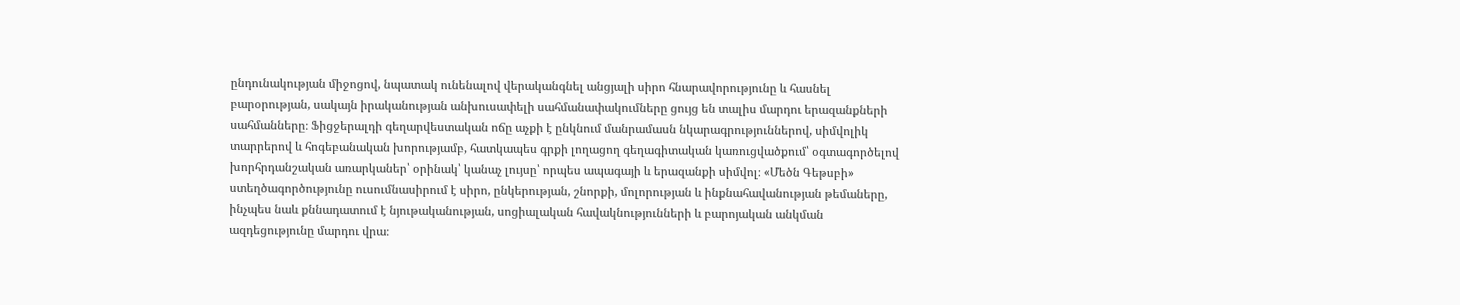ընդունակության միջոցով, նպատակ ունենալով վերականգնել անցյալի սիրո հնարավորությունը և հասնել բարօրության, սակայն իրականության անխուսափելի սահմանափակումները ցույց են տալիս մարդու երազանքների սահմանները։ Ֆիցջերալդի գեղարվեստական ոճը աչքի է ընկնում մանրամասն նկարագրություններով, սիմվոլիկ տարրերով և հոգեբանական խորությամբ, հատկապես գրքի լողացող գեղագիտական կառուցվածքում՝ օգտագործելով խորհրդանշական առարկաներ՝ օրինակ՝ կանաչ լույսը՝ որպես ապագայի և երազանքի սիմվոլ։ «Մեծն Գեթսբի» ստեղծագործությունը ուսումնասիրում է սիրո, ընկերության, շնորքի, մոլորության և ինքնահավանության թեմաները, ինչպես նաև քննադատում է նյութականության, սոցիալական հավակնությունների և բարոյական անկման ազդեցությունը մարդու վրա։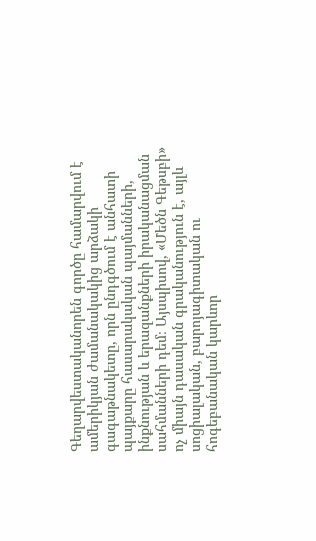Գեղարվեստականորեն գործը համարվում է ամերիկյան ժամանակակից արձակի գագաթնակետը, որն ընդգծում է անհատի պայքարը հասարակական պայմանների, ինքնության և երազանքների իրականացման սահմանների դեմ։ Այսպիսով, «Մեծն Գեթսբի» ոչ միայն դասական գրականություն է, այլև սոցիալական, բարոյագիտական ու հոգեբանական կարևոր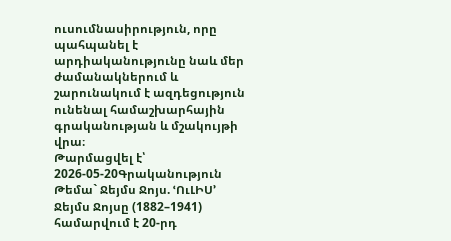ուսումնասիրություն, որը պահպանել է արդիականությունը նաև մեր ժամանակներում և շարունակում է ազդեցություն ունենալ համաշխարհային գրականության և մշակույթի վրա։
Թարմացվել է՝ 2026-05-20Գրականություն
Թեմա` Ջեյմս Ջոյս. ՙՈւԼԻՍ՚
Ջեյմս Ջոյսը (1882–1941) համարվում է 20-րդ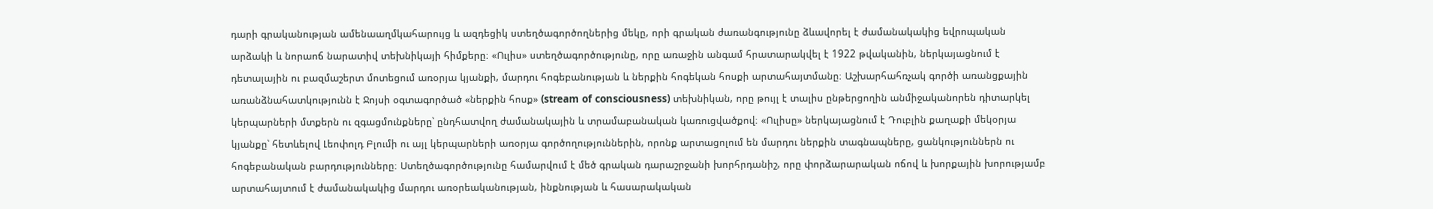դարի գրականության ամենաաղմկահարույց և ազդեցիկ ստեղծագործողներից մեկը, որի գրական ժառանգությունը ձևավորել է ժամանակակից եվրոպական արձակի և նորաոճ նարատիվ տեխնիկայի հիմքերը։ «Ուլիս» ստեղծագործությունը, որը առաջին անգամ հրատարակվել է 1922 թվականին, ներկայացնում է դետալային ու բազմաշերտ մոտեցում առօրյա կյանքի, մարդու հոգեբանության և ներքին հոգեկան հոսքի արտահայտմանը։ Աշխարհահռչակ գործի առանցքային առանձնահատկությունն է Ջոյսի օգտագործած «ներքին հոսք» (stream of consciousness) տեխնիկան, որը թույլ է տալիս ընթերցողին անմիջականորեն դիտարկել կերպարների մտքերն ու զգացմունքները՝ ընդհատվող ժամանակային և տրամաբանական կառուցվածքով։ «Ուլիսը» ներկայացնում է Դուբլին քաղաքի մեկօրյա կյանքը՝ հետևելով Լեոփոլդ Բլումի ու այլ կերպարների առօրյա գործողություններին, որոնք արտացոլում են մարդու ներքին տագնապները, ցանկություններն ու հոգեբանական բարդությունները։ Ստեղծագործությունը համարվում է մեծ գրական դարաշրջանի խորհրդանիշ, որը փորձարարական ոճով և խորքային խորությամբ արտահայտում է ժամանակակից մարդու առօրեականության, ինքնության և հասարակական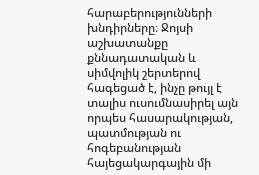հարաբերությունների խնդիրները։ Ջոյսի աշխատանքը քննադատական և սիմվոլիկ շերտերով հագեցած է, ինչը թույլ է տալիս ուսումնասիրել այն որպես հասարակության, պատմության ու հոգեբանության հայեցակարգային մի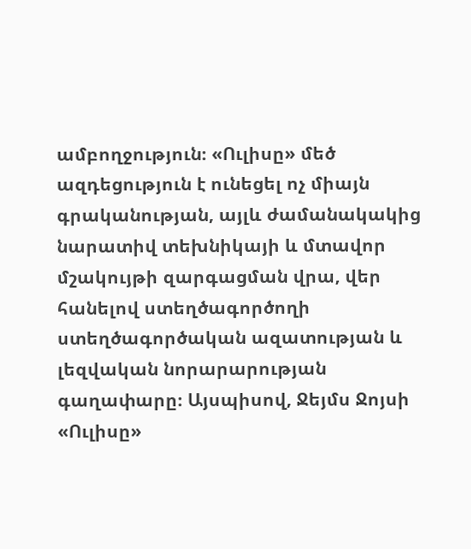ամբողջություն։ «Ուլիսը» մեծ ազդեցություն է ունեցել ոչ միայն գրականության, այլև ժամանակակից նարատիվ տեխնիկայի և մտավոր մշակույթի զարգացման վրա, վեր հանելով ստեղծագործողի ստեղծագործական ազատության և լեզվական նորարարության գաղափարը։ Այսպիսով, Ջեյմս Ջոյսի «Ուլիսը»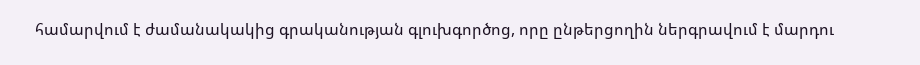համարվում է ժամանակակից գրականության գլուխգործոց, որը ընթերցողին ներգրավում է մարդու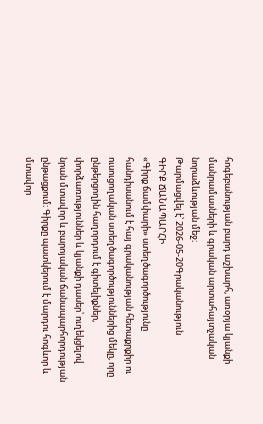հոգեբանության բարդ աշխարհ, առօրյա կյանքի մանրամասների և գրական արտահայտչական նորաձևության մեջ։
Թարմացվել է՝ 2026-05-20Գրականություն
ԳԻՐՔ ՃԱՆԱՊԱՐՀԻ
«Գիրք ճամփարի» ստեղծագործությունը հանդիսանում է հայ գրականության հետաքրքիր ու ուսուցողական ստեղծագործություններից մեկը, որը ընթերցողին հաղորդում է գիտելիքներ, փորձառություններ և կյանքի դասեր՝ ուղեկցելով նրան մտավոր և բարոյական ճանապարհորդության ընթացքում։ Գիրքը պատկերում է մարդու հոգևոր և մտավոր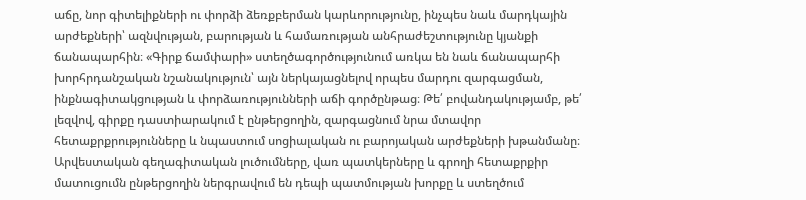աճը, նոր գիտելիքների ու փորձի ձեռքբերման կարևորությունը, ինչպես նաև մարդկային արժեքների՝ ազնվության, բարության և համառության անհրաժեշտությունը կյանքի ճանապարհին։ «Գիրք ճամփարի» ստեղծագործությունում առկա են նաև ճանապարհի խորհրդանշական նշանակություն՝ այն ներկայացնելով որպես մարդու զարգացման, ինքնագիտակցության և փորձառությունների աճի գործընթաց։ Թե՛ բովանդակությամբ, թե՛ լեզվով, գիրքը դաստիարակում է ընթերցողին, զարգացնում նրա մտավոր հետաքրքրությունները և նպաստում սոցիալական ու բարոյական արժեքների խթանմանը։ Արվեստական գեղագիտական լուծումները, վառ պատկերները և գրողի հետաքրքիր մատուցումն ընթերցողին ներգրավում են դեպի պատմության խորքը և ստեղծում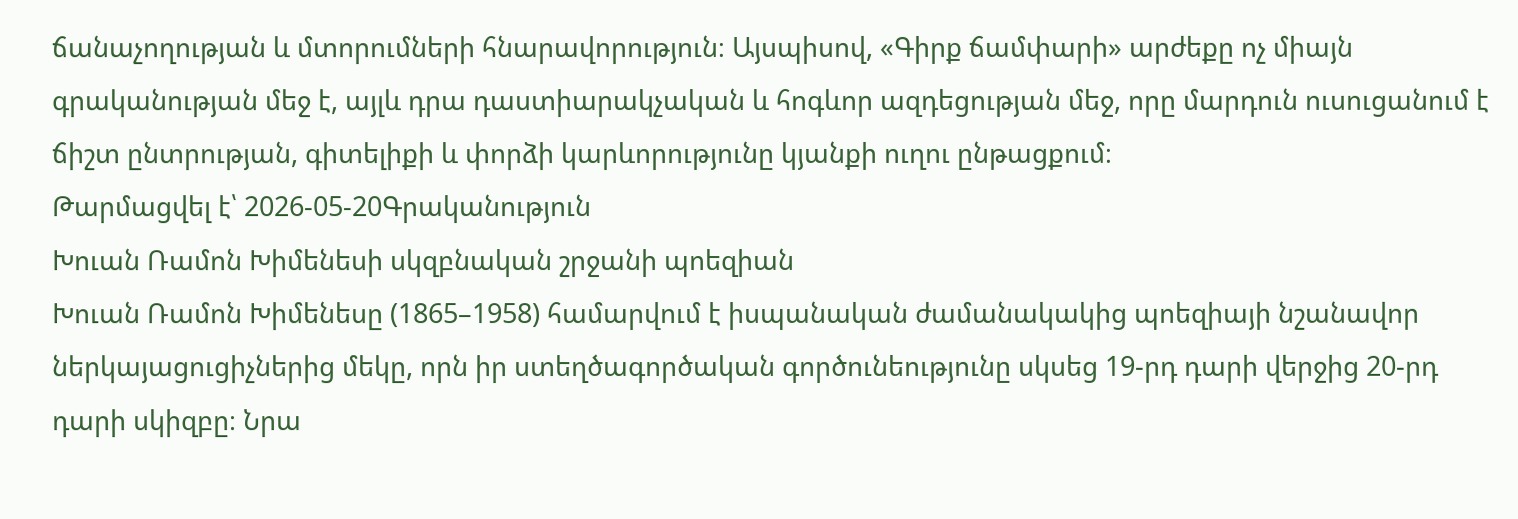ճանաչողության և մտորումների հնարավորություն։ Այսպիսով, «Գիրք ճամփարի» արժեքը ոչ միայն գրականության մեջ է, այլև դրա դաստիարակչական և հոգևոր ազդեցության մեջ, որը մարդուն ուսուցանում է ճիշտ ընտրության, գիտելիքի և փորձի կարևորությունը կյանքի ուղու ընթացքում։
Թարմացվել է՝ 2026-05-20Գրականություն
Խուան Ռամոն Խիմենեսի սկզբնական շրջանի պոեզիան
Խուան Ռամոն Խիմենեսը (1865–1958) համարվում է իսպանական ժամանակակից պոեզիայի նշանավոր ներկայացուցիչներից մեկը, որն իր ստեղծագործական գործունեությունը սկսեց 19-րդ դարի վերջից 20-րդ դարի սկիզբը։ Նրա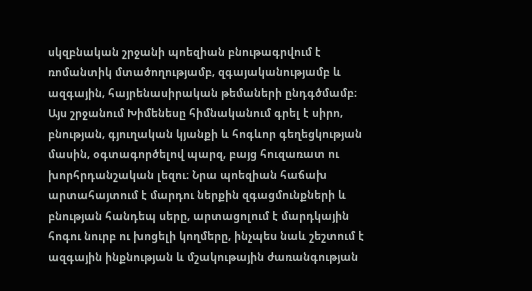սկզբնական շրջանի պոեզիան բնութագրվում է ռոմանտիկ մտածողությամբ, զգայականությամբ և ազգային, հայրենասիրական թեմաների ընդգծմամբ։ Այս շրջանում Խիմենեսը հիմնականում գրել է սիրո, բնության, գյուղական կյանքի և հոգևոր գեղեցկության մասին, օգտագործելով պարզ, բայց հուզառատ ու խորհրդանշական լեզու։ Նրա պոեզիան հաճախ արտահայտում է մարդու ներքին զգացմունքների և բնության հանդեպ սերը, արտացոլում է մարդկային հոգու նուրբ ու խոցելի կողմերը, ինչպես նաև շեշտում է ազգային ինքնության և մշակութային ժառանգության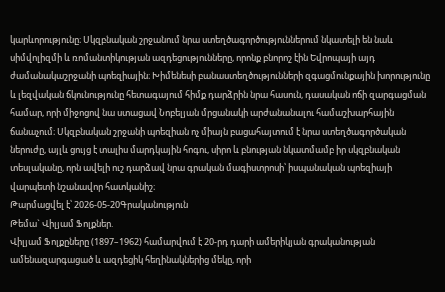կարևորությունը։ Սկզբնական շրջանում նրա ստեղծագործություններում նկատելի են նաև սիմվոլիզմի և ռոմանտիկության ազդեցությունները, որոնք բնորոշ էին Եվրոպայի այդ ժամանակաշրջանի պոեզիային։ Խիմենեսի բանաստեղծությունների զգացմունքային խորությունը և լեզվական ճկունությունը հետագայում հիմք դարձրին նրա հասուն, դասական ոճի զարգացման համար, որի միջոցով նա ստացավ Նոբելյան մրցանակի արժանանալու համաշխարհային ճանաչում։ Սկզբնական շրջանի պոեզիան ոչ միայն բացահայտում է նրա ստեղծագործական ներուժը, այլև ցույց է տալիս մարդկային հոգու, սիրո և բնության նկատմամբ իր սկզբնական տեսլականը, որն ավելի ուշ դարձավ նրա գրական մագիստրոսի՝ իսպանական պոեզիայի վարպետի նշանավոր հատկանիշ։
Թարմացվել է՝ 2026-05-20Գրականություն
Թեմա` Վիլյամ Ֆոլքներ.
Վիլյամ Ֆոլքըները (1897–1962) համարվում է 20-րդ դարի ամերիկյան գրականության ամենազարգացած և ազդեցիկ հեղինակներից մեկը, որի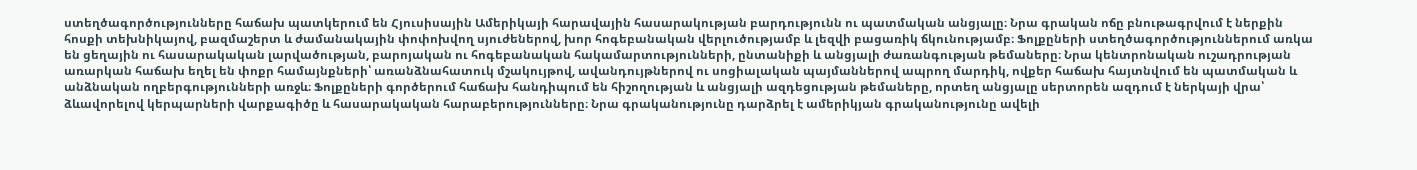ստեղծագործությունները հաճախ պատկերում են Հյուսիսային Ամերիկայի հարավային հասարակության բարդությունն ու պատմական անցյալը։ Նրա գրական ոճը բնութագրվում է ներքին հոսքի տեխնիկայով, բազմաշերտ և ժամանակային փոփոխվող սյուժեներով, խոր հոգեբանական վերլուծությամբ և լեզվի բացառիկ ճկունությամբ։ Ֆոլքըների ստեղծագործություններում առկա են ցեղային ու հասարակական լարվածության, բարոյական ու հոգեբանական հակամարտությունների, ընտանիքի և անցյալի ժառանգության թեմաները։ Նրա կենտրոնական ուշադրության առարկան հաճախ եղել են փոքր համայնքների՝ առանձնահատուկ մշակույթով, ավանդույթներով ու սոցիալական պայմաններով ապրող մարդիկ, ովքեր հաճախ հայտնվում են պատմական և անձնական ողբերգությունների առջև։ Ֆոլքըների գործերում հաճախ հանդիպում են հիշողության և անցյալի ազդեցության թեմաները, որտեղ անցյալը սերտորեն ազդում է ներկայի վրա՝ ձևավորելով կերպարների վարքագիծը և հասարակական հարաբերությունները։ Նրա գրականությունը դարձրել է ամերիկյան գրականությունը ավելի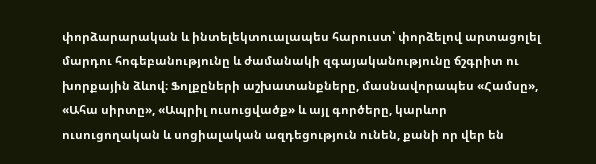փորձարարական և ինտելեկտուալապես հարուստ՝ փորձելով արտացոլել մարդու հոգեբանությունը և ժամանակի զգայականությունը ճշգրիտ ու խորքային ձևով։ Ֆոլքըների աշխատանքները, մասնավորապես «Համսը», «Ահա սիրտը», «Ապրիլ ուսուցվածք» և այլ գործերը, կարևոր ուսուցողական և սոցիալական ազդեցություն ունեն, քանի որ վեր են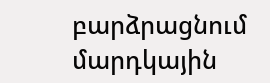բարձրացնում մարդկային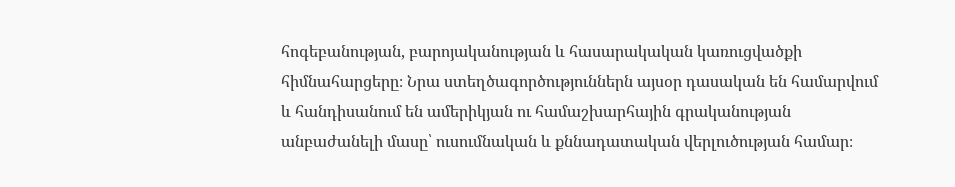հոգեբանության, բարոյականության և հասարակական կառուցվածքի հիմնահարցերը։ Նրա ստեղծագործություններն այսօր դասական են համարվում և հանդիսանում են ամերիկյան ու համաշխարհային գրականության անբաժանելի մասը՝ ուսումնական և քննադատական վերլուծության համար։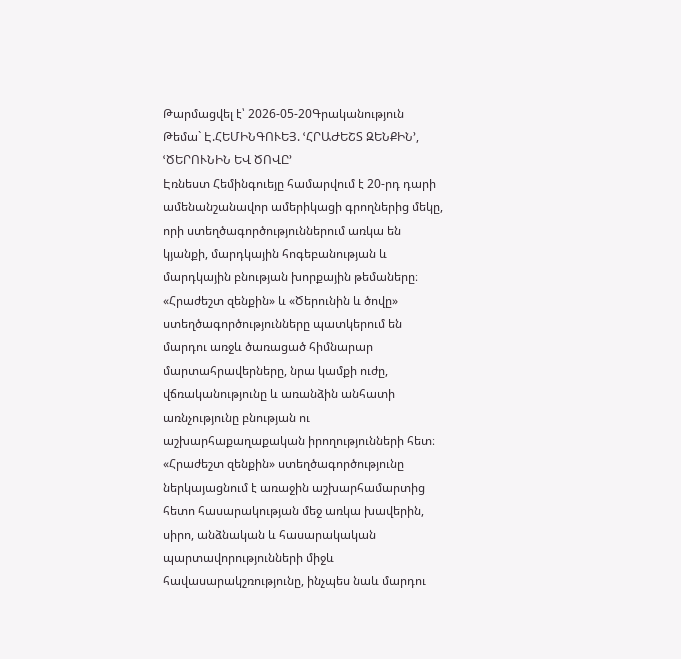Թարմացվել է՝ 2026-05-20Գրականություն
Թեմա` Է.ՀԵՄԻՆԳՈՒԵՅ. ՙՀՐԱԺԵՇՏ ԶԵՆՔԻՆ՚, ՙԾԵՐՈՒՆԻՆ ԵՎ ԾՈՎԸ՚
Էռնեստ Հեմինգուեյը համարվում է 20-րդ դարի ամենանշանավոր ամերիկացի գրողներից մեկը, որի ստեղծագործություններում առկա են կյանքի, մարդկային հոգեբանության և մարդկային բնության խորքային թեմաները։ «Հրաժեշտ զենքին» և «Ծերունին և ծովը» ստեղծագործությունները պատկերում են մարդու առջև ծառացած հիմնարար մարտահրավերները, նրա կամքի ուժը, վճռականությունը և առանձին անհատի առնչությունը բնության ու աշխարհաքաղաքական իրողությունների հետ։ «Հրաժեշտ զենքին» ստեղծագործությունը ներկայացնում է առաջին աշխարհամարտից հետո հասարակության մեջ առկա խավերին, սիրո, անձնական և հասարակական պարտավորությունների միջև հավասարակշռությունը, ինչպես նաև մարդու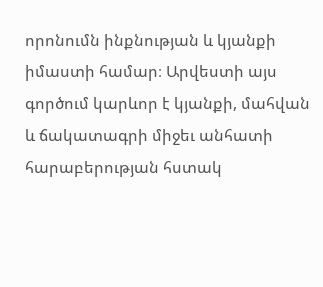որոնումն ինքնության և կյանքի իմաստի համար։ Արվեստի այս գործում կարևոր է կյանքի, մահվան և ճակատագրի միջեւ անհատի հարաբերության հստակ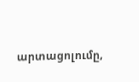արտացոլումը,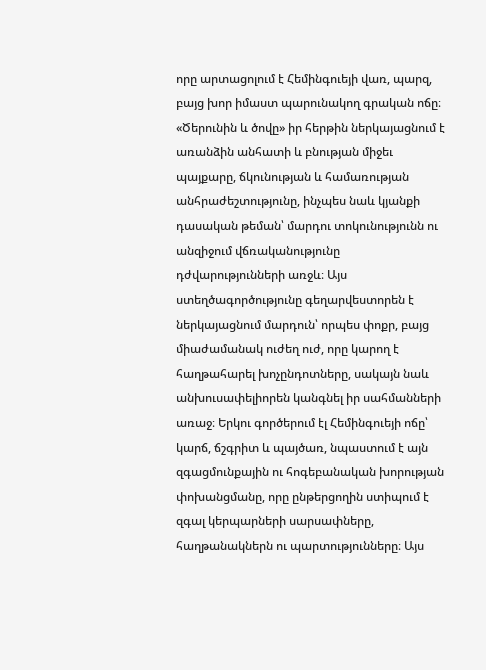որը արտացոլում է Հեմինգուեյի վառ, պարզ, բայց խոր իմաստ պարունակող գրական ոճը։ «Ծերունին և ծովը» իր հերթին ներկայացնում է առանձին անհատի և բնության միջեւ պայքարը, ճկունության և համառության անհրաժեշտությունը, ինչպես նաև կյանքի դասական թեման՝ մարդու տոկունությունն ու անզիջում վճռականությունը դժվարությունների առջև։ Այս ստեղծագործությունը գեղարվեստորեն է ներկայացնում մարդուն՝ որպես փոքր, բայց միաժամանակ ուժեղ ուժ, որը կարող է հաղթահարել խոչընդոտները, սակայն նաև անխուսափելիորեն կանգնել իր սահմանների առաջ։ Երկու գործերում էլ Հեմինգուեյի ոճը՝ կարճ, ճշգրիտ և պայծառ, նպաստում է այն զգացմունքային ու հոգեբանական խորության փոխանցմանը, որը ընթերցողին ստիպում է զգալ կերպարների սարսափները, հաղթանակներն ու պարտությունները։ Այս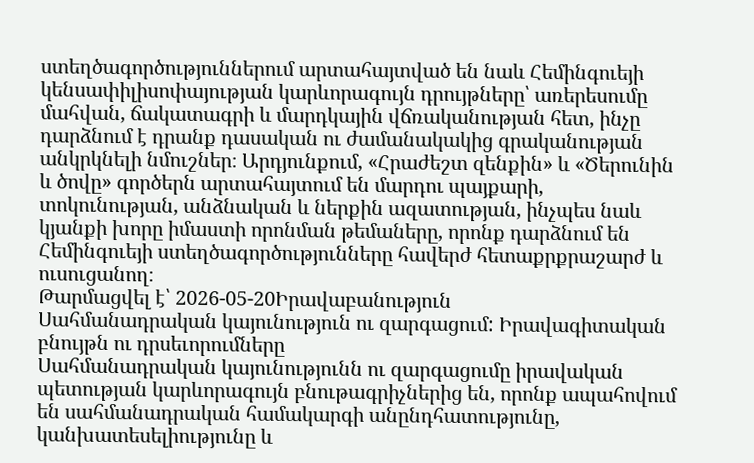ստեղծագործություններում արտահայտված են նաև Հեմինգուեյի կենսափիլիսոփայության կարևորագույն դրույթները՝ առերեսումը մահվան, ճակատագրի և մարդկային վճռականության հետ, ինչը դարձնում է դրանք դասական ու ժամանակակից գրականության անկրկնելի նմուշներ։ Արդյունքում, «Հրաժեշտ զենքին» և «Ծերունին և ծովը» գործերն արտահայտում են մարդու պայքարի, տոկունության, անձնական և ներքին ազատության, ինչպես նաև կյանքի խորը իմաստի որոնման թեմաները, որոնք դարձնում են Հեմինգուեյի ստեղծագործությունները հավերժ հետաքրքրաշարժ և ուսուցանող։
Թարմացվել է՝ 2026-05-20Իրավաբանություն
Սահմանադրական կայունություն ու զարգացում: Իրավագիտական բնույթն ու դրսեւորումները
Սահմանադրական կայունությունն ու զարգացումը իրավական պետության կարևորագույն բնութագրիչներից են, որոնք ապահովում են սահմանադրական համակարգի անընդհատությունը, կանխատեսելիությունը և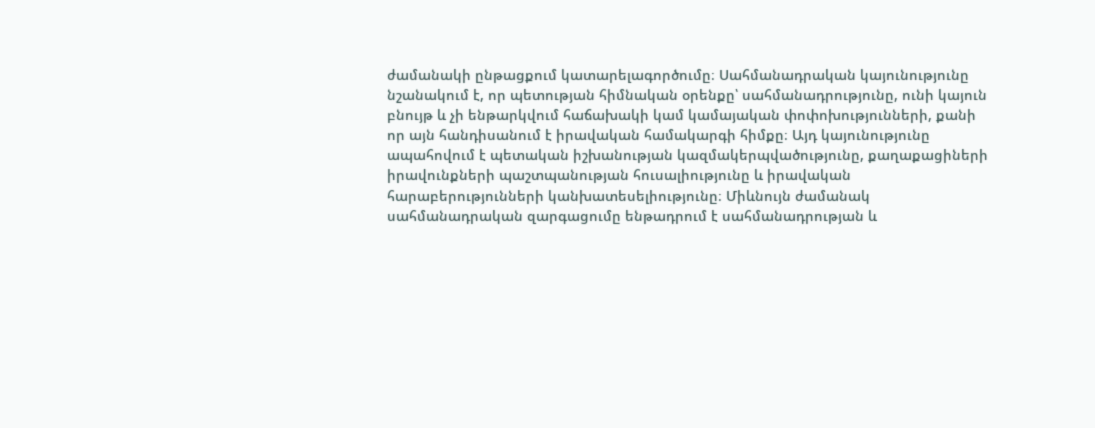ժամանակի ընթացքում կատարելագործումը։ Սահմանադրական կայունությունը նշանակում է, որ պետության հիմնական օրենքը՝ սահմանադրությունը, ունի կայուն բնույթ և չի ենթարկվում հաճախակի կամ կամայական փոփոխությունների, քանի որ այն հանդիսանում է իրավական համակարգի հիմքը։ Այդ կայունությունը ապահովում է պետական իշխանության կազմակերպվածությունը, քաղաքացիների իրավունքների պաշտպանության հուսալիությունը և իրավական հարաբերությունների կանխատեսելիությունը։ Միևնույն ժամանակ սահմանադրական զարգացումը ենթադրում է սահմանադրության և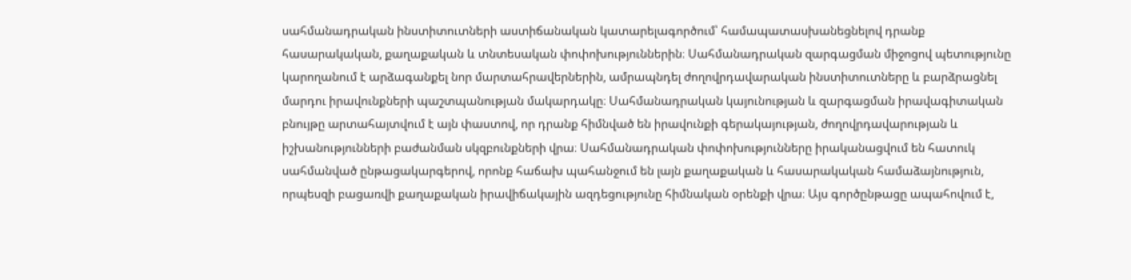սահմանադրական ինստիտուտների աստիճանական կատարելագործում՝ համապատասխանեցնելով դրանք հասարակական, քաղաքական և տնտեսական փոփոխություններին։ Սահմանադրական զարգացման միջոցով պետությունը կարողանում է արձագանքել նոր մարտահրավերներին, ամրապնդել ժողովրդավարական ինստիտուտները և բարձրացնել մարդու իրավունքների պաշտպանության մակարդակը։ Սահմանադրական կայունության և զարգացման իրավագիտական բնույթը արտահայտվում է այն փաստով, որ դրանք հիմնված են իրավունքի գերակայության, ժողովրդավարության և իշխանությունների բաժանման սկզբունքների վրա։ Սահմանադրական փոփոխությունները իրականացվում են հատուկ սահմանված ընթացակարգերով, որոնք հաճախ պահանջում են լայն քաղաքական և հասարակական համաձայնություն, որպեսզի բացառվի քաղաքական իրավիճակային ազդեցությունը հիմնական օրենքի վրա։ Այս գործընթացը ապահովում է,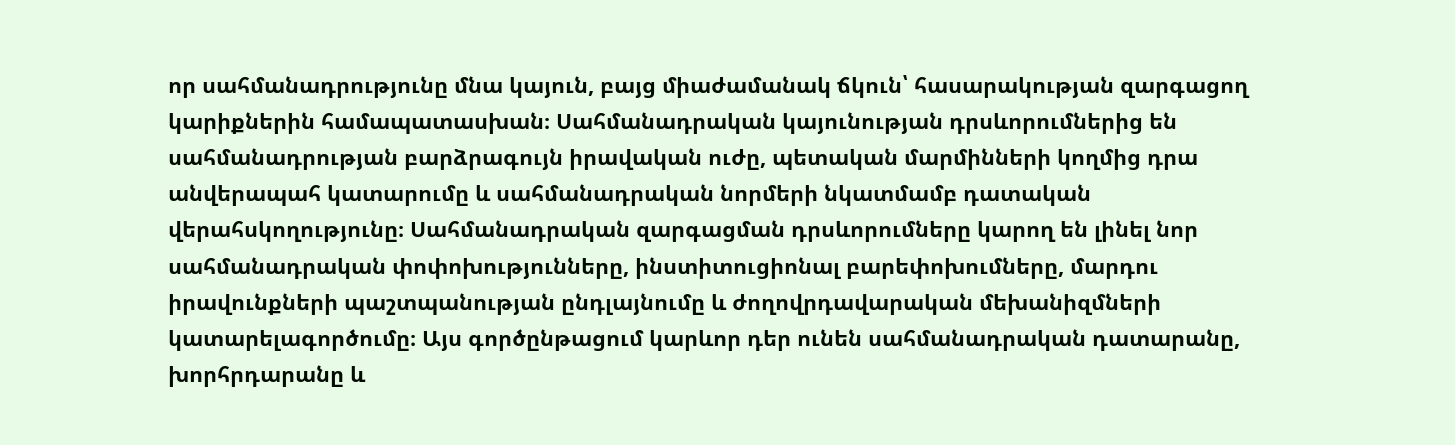որ սահմանադրությունը մնա կայուն, բայց միաժամանակ ճկուն՝ հասարակության զարգացող կարիքներին համապատասխան։ Սահմանադրական կայունության դրսևորումներից են սահմանադրության բարձրագույն իրավական ուժը, պետական մարմինների կողմից դրա անվերապահ կատարումը և սահմանադրական նորմերի նկատմամբ դատական վերահսկողությունը։ Սահմանադրական զարգացման դրսևորումները կարող են լինել նոր սահմանադրական փոփոխությունները, ինստիտուցիոնալ բարեփոխումները, մարդու իրավունքների պաշտպանության ընդլայնումը և ժողովրդավարական մեխանիզմների կատարելագործումը։ Այս գործընթացում կարևոր դեր ունեն սահմանադրական դատարանը, խորհրդարանը և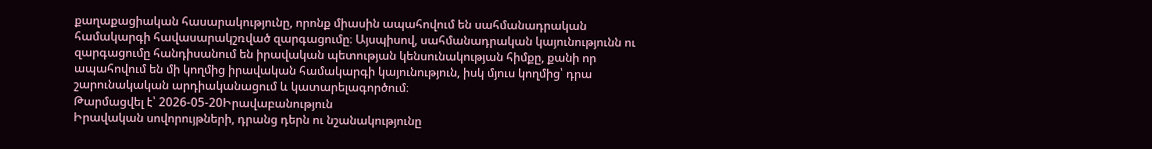քաղաքացիական հասարակությունը, որոնք միասին ապահովում են սահմանադրական համակարգի հավասարակշռված զարգացումը։ Այսպիսով, սահմանադրական կայունությունն ու զարգացումը հանդիսանում են իրավական պետության կենսունակության հիմքը, քանի որ ապահովում են մի կողմից իրավական համակարգի կայունություն, իսկ մյուս կողմից՝ դրա շարունակական արդիականացում և կատարելագործում։
Թարմացվել է՝ 2026-05-20Իրավաբանություն
Իրավական սովորույթների, դրանց դերն ու նշանակությունը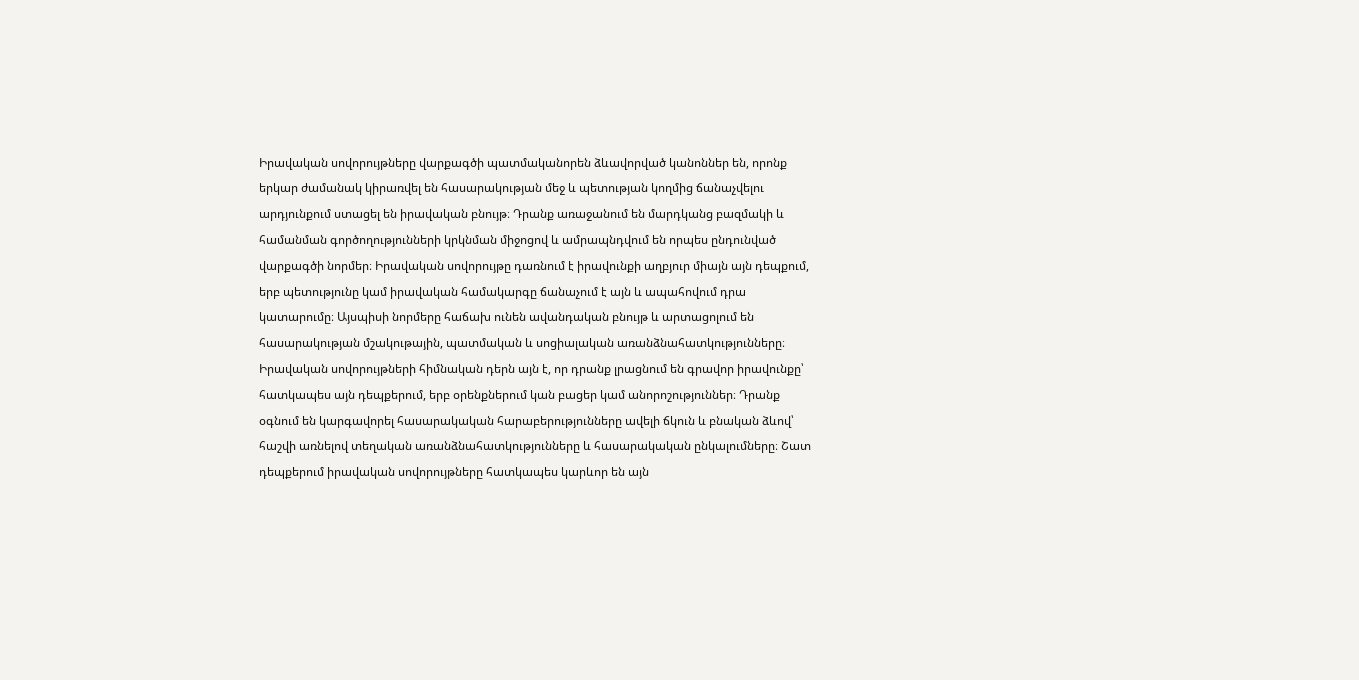Իրավական սովորույթները վարքագծի պատմականորեն ձևավորված կանոններ են, որոնք երկար ժամանակ կիրառվել են հասարակության մեջ և պետության կողմից ճանաչվելու արդյունքում ստացել են իրավական բնույթ։ Դրանք առաջանում են մարդկանց բազմակի և համանման գործողությունների կրկնման միջոցով և ամրապնդվում են որպես ընդունված վարքագծի նորմեր։ Իրավական սովորույթը դառնում է իրավունքի աղբյուր միայն այն դեպքում, երբ պետությունը կամ իրավական համակարգը ճանաչում է այն և ապահովում դրա կատարումը։ Այսպիսի նորմերը հաճախ ունեն ավանդական բնույթ և արտացոլում են հասարակության մշակութային, պատմական և սոցիալական առանձնահատկությունները։ Իրավական սովորույթների հիմնական դերն այն է, որ դրանք լրացնում են գրավոր իրավունքը՝ հատկապես այն դեպքերում, երբ օրենքներում կան բացեր կամ անորոշություններ։ Դրանք օգնում են կարգավորել հասարակական հարաբերությունները ավելի ճկուն և բնական ձևով՝ հաշվի առնելով տեղական առանձնահատկությունները և հասարակական ընկալումները։ Շատ դեպքերում իրավական սովորույթները հատկապես կարևոր են այն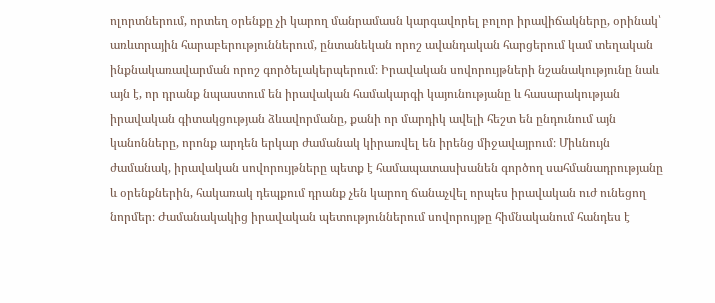ոլորտներում, որտեղ օրենքը չի կարող մանրամասն կարգավորել բոլոր իրավիճակները, օրինակ՝ առևտրային հարաբերություններում, ընտանեկան որոշ ավանդական հարցերում կամ տեղական ինքնակառավարման որոշ գործելակերպերում։ Իրավական սովորույթների նշանակությունը նաև այն է, որ դրանք նպաստում են իրավական համակարգի կայունությանը և հասարակության իրավական գիտակցության ձևավորմանը, քանի որ մարդիկ ավելի հեշտ են ընդունում այն կանոնները, որոնք արդեն երկար ժամանակ կիրառվել են իրենց միջավայրում։ Միևնույն ժամանակ, իրավական սովորույթները պետք է համապատասխանեն գործող սահմանադրությանը և օրենքներին, հակառակ դեպքում դրանք չեն կարող ճանաչվել որպես իրավական ուժ ունեցող նորմեր։ Ժամանակակից իրավական պետություններում սովորույթը հիմնականում հանդես է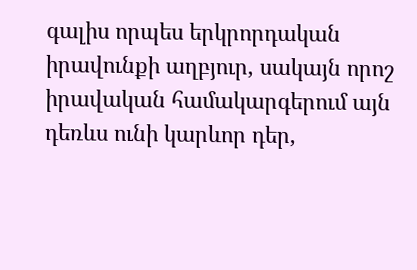գալիս որպես երկրորդական իրավունքի աղբյուր, սակայն որոշ իրավական համակարգերում այն դեռևս ունի կարևոր դեր,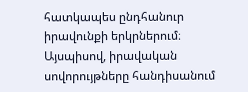հատկապես ընդհանուր իրավունքի երկրներում։ Այսպիսով, իրավական սովորույթները հանդիսանում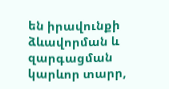են իրավունքի ձևավորման և զարգացման կարևոր տարր,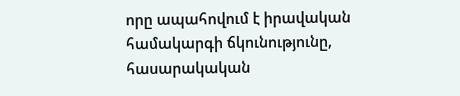որը ապահովում է իրավական համակարգի ճկունությունը, հասարակական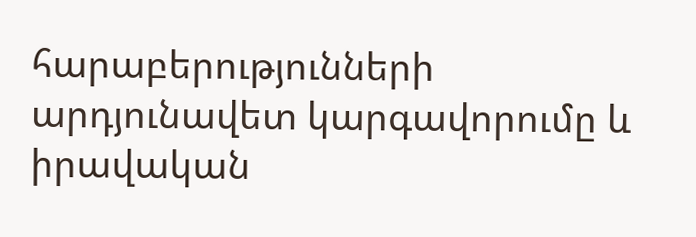հարաբերությունների արդյունավետ կարգավորումը և իրավական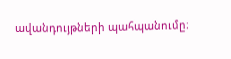ավանդույթների պահպանումը։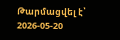Թարմացվել է՝ 2026-05-20